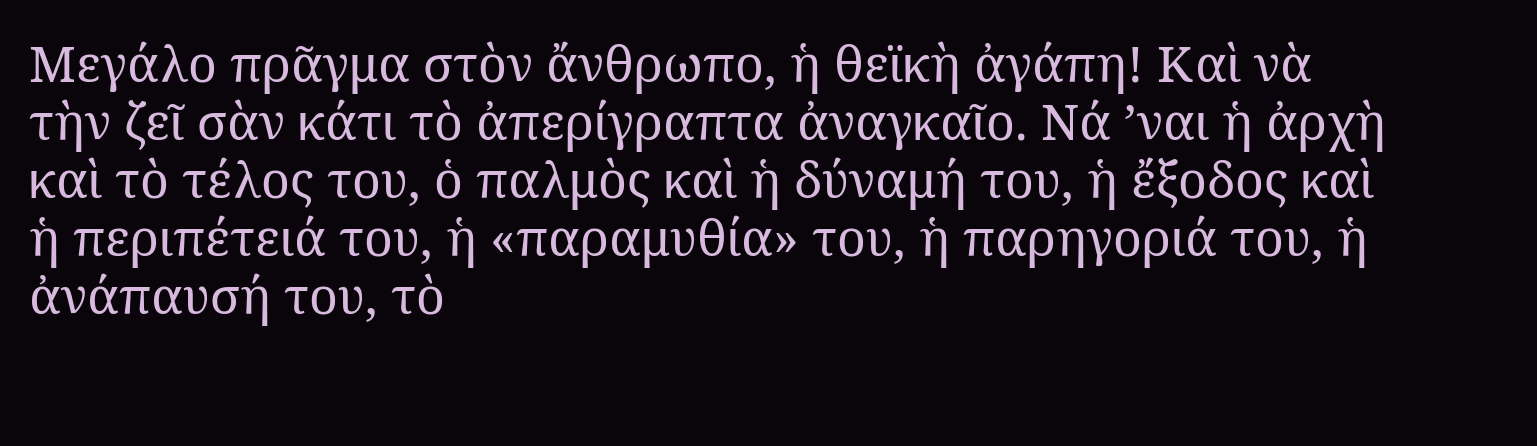Μεγάλο πρᾶγμα στὸν ἄνθρωπο, ἡ θεϊκὴ ἀγάπη! Καὶ νὰ τὴν ζεῖ σὰν κάτι τὸ ἀπερίγραπτα ἀναγκαῖο. Νά ’ναι ἡ ἀρχὴ καὶ τὸ τέλος του, ὁ παλμὸς καὶ ἡ δύναμή του, ἡ ἔξοδος καὶ ἡ περιπέτειά του, ἡ «παραμυθία» του, ἡ παρηγοριά του, ἡ ἀνάπαυσή του, τὸ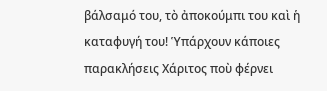βάλσαμό του, τὸ ἀποκούμπι του καὶ ἡ καταφυγή του! Ὑπάρχουν κάποιες παρακλήσεις Χάριτος ποὺ φέρνει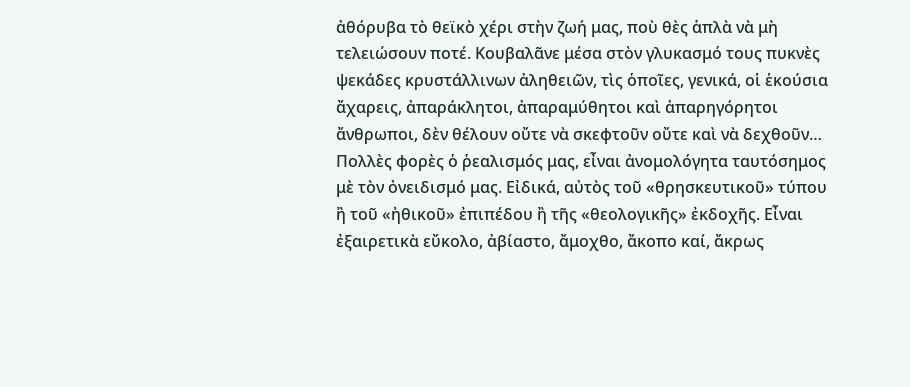ἀθόρυβα τὸ θεϊκὸ χέρι στὴν ζωή μας, ποὺ θὲς ἁπλὰ νὰ μὴ τελειώσουν ποτέ. Κουβαλᾶνε μέσα στὸν γλυκασμό τους πυκνὲς ψεκάδες κρυστάλλινων ἀληθειῶν, τὶς ὁποῖες, γενικά, οἱ ἑκούσια ἄχαρεις, ἀπαράκλητοι, ἀπαραμύθητοι καὶ ἀπαρηγόρητοι ἄνθρωποι, δὲν θέλουν οὔτε νὰ σκεφτοῦν οὔτε καὶ νὰ δεχθοῦν…
Πολλὲς φορὲς ὁ ῥεαλισμός μας, εἶναι ἀνομολόγητα ταυτόσημος μὲ τὸν ὀνειδισμό μας. Εἰδικά, αὐτὸς τοῦ «θρησκευτικοῦ» τύπου ἢ τοῦ «ἠθικοῦ» ἐπιπέδου ἢ τῆς «θεολογικῆς» ἐκδοχῆς. Εἶναι ἐξαιρετικὰ εὔκολο, ἀβίαστο, ἄμοχθο, ἄκοπο καί, ἄκρως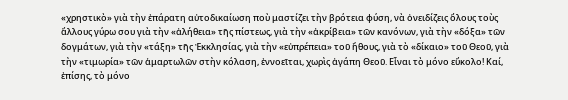«χρηστικὸ» γιὰ τὴν ἐπάρατη αὐτοδικαίωση ποὺ μαστίζει τὴν βρότεια φύση, νὰ ὀνειδίζεις ὅλους τοὺς ἄλλους γύρω σου γιὰ τὴν «ἀλήθεια» τῆς πίστεως, γιὰ τὴν «ἀκρίβεια» τῶν κανόνων, γιὰ τὴν «δόξα» τῶν δογμάτων, γιὰ τὴν «τάξη» τῆς Ἐκκλησίας, γιὰ τὴν «εὐπρέπεια» τοῦ ἤθους, γιὰ τὸ «δίκαιο» τοῦ Θεοῦ, γιὰ τὴν «τιμωρία» τῶν ἁμαρτωλῶν στὴν κόλαση, ἐννοεῖται, χωρὶς ἀγάπη Θεοῦ. Εἶναι τὸ μόνο εὔκολο! Καί, ἐπίσης, τὸ μόνο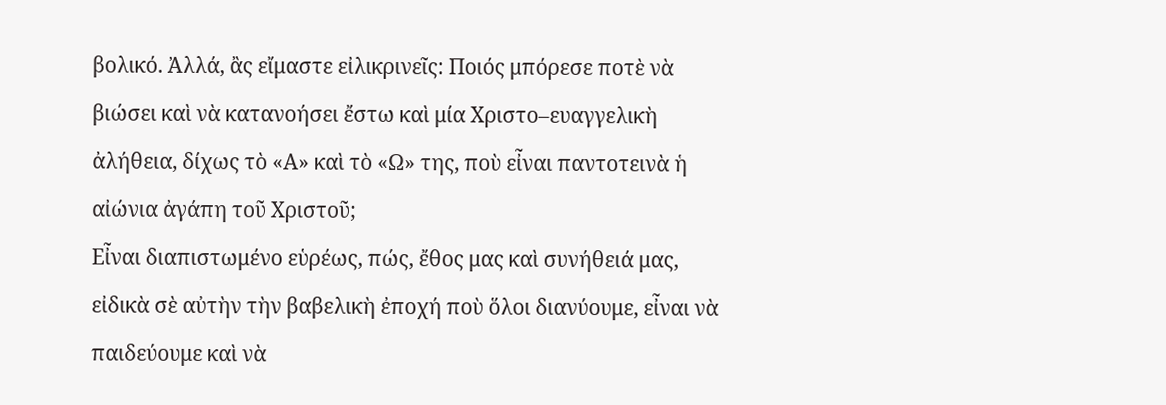βολικό. Ἀλλά, ἂς εἴμαστε εἰλικρινεῖς: Ποιός μπόρεσε ποτὲ νὰ βιώσει καὶ νὰ κατανοήσει ἔστω καὶ μία Χριστο–ευαγγελικὴ ἀλήθεια, δίχως τὸ «Α» καὶ τὸ «Ω» της, ποὺ εἶναι παντοτεινὰ ἡ αἰώνια ἀγάπη τοῦ Χριστοῦ;
Εἶναι διαπιστωμένο εὑρέως, πώς, ἔθος μας καὶ συνήθειά μας, εἰδικὰ σὲ αὐτὴν τὴν βαβελικὴ ἐποχή ποὺ ὅλοι διανύουμε, εἶναι νὰ παιδεύουμε καὶ νὰ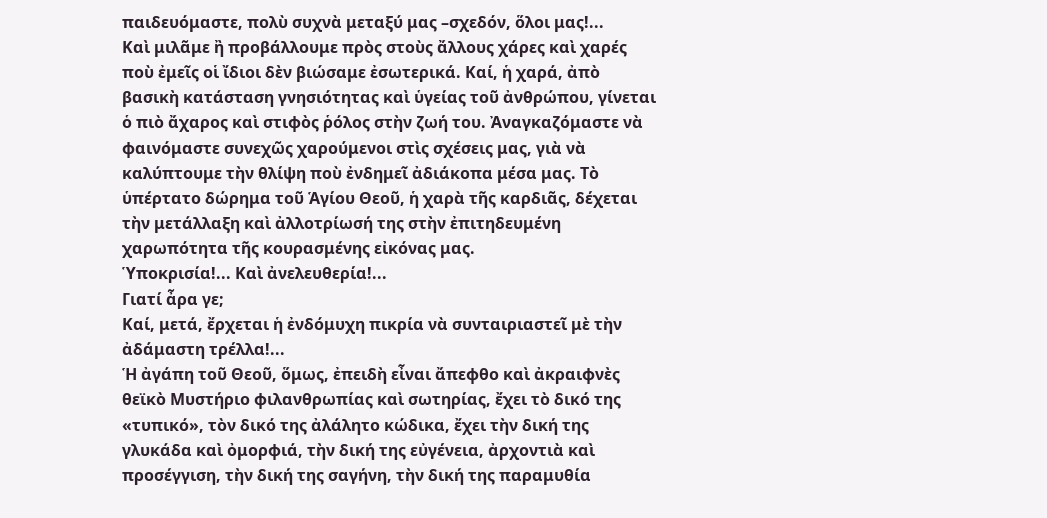παιδευόμαστε, πολὺ συχνὰ μεταξύ μας –σχεδόν, ὅλοι μας!...
Καὶ μιλᾶμε ἢ προβάλλουμε πρὸς στοὺς ἄλλους χάρες καὶ χαρές ποὺ ἐμεῖς οἱ ἴδιοι δὲν βιώσαμε ἐσωτερικά. Καί, ἡ χαρά, ἀπὸ βασικὴ κατάσταση γνησιότητας καὶ ὑγείας τοῦ ἀνθρώπου, γίνεται ὁ πιὸ ἄχαρος καὶ στιφὸς ῥόλος στὴν ζωή του. Ἀναγκαζόμαστε νὰ φαινόμαστε συνεχῶς χαρούμενοι στὶς σχέσεις μας, γιὰ νὰ καλύπτουμε τὴν θλίψη ποὺ ἐνδημεῖ ἀδιάκοπα μέσα μας. Τὸ ὑπέρτατο δώρημα τοῦ Ἁγίου Θεοῦ, ἡ χαρὰ τῆς καρδιᾶς, δέχεται τὴν μετάλλαξη καὶ ἀλλοτρίωσή της στὴν ἐπιτηδευμένη χαρωπότητα τῆς κουρασμένης εἰκόνας μας.
Ὑποκρισία!... Καὶ ἀνελευθερία!...
Γιατί ἆρα γε;
Καί, μετά, ἔρχεται ἡ ἐνδόμυχη πικρία νὰ συνταιριαστεῖ μὲ τὴν ἀδάμαστη τρέλλα!...
Ἡ ἀγάπη τοῦ Θεοῦ, ὅμως, ἐπειδὴ εἶναι ἄπεφθο καὶ ἀκραιφνὲς θεϊκὸ Μυστήριο φιλανθρωπίας καὶ σωτηρίας, ἔχει τὸ δικό της «τυπικό», τὸν δικό της ἀλάλητο κώδικα, ἔχει τὴν δική της γλυκάδα καὶ ὀμορφιά, τὴν δική της εὐγένεια, ἀρχοντιὰ καὶ προσέγγιση, τὴν δική της σαγήνη, τὴν δική της παραμυθία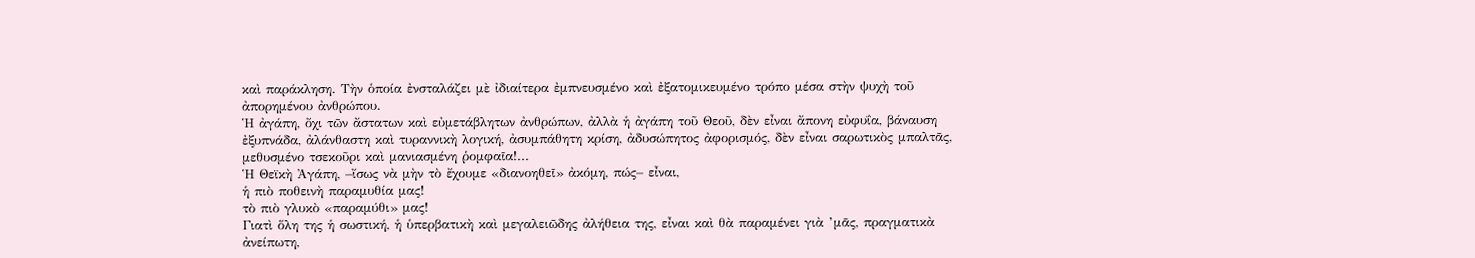καὶ παράκληση. Τὴν ὁποία ἐνσταλάζει μὲ ἰδιαίτερα ἐμπνευσμένο καὶ ἐξατομικευμένο τρόπο μέσα στὴν ψυχὴ τοῦ ἀπορημένου ἀνθρώπου.
Ἡ ἀγάπη, ὄχι τῶν ἄστατων καὶ εὐμετάβλητων ἀνθρώπων, ἀλλὰ ἡ ἀγάπη τοῦ Θεοῦ, δὲν εἶναι ἄπονη εὐφυΐα, βάναυση ἐξυπνάδα, ἀλάνθαστη καὶ τυραννικὴ λογική, ἀσυμπάθητη κρίση, ἀδυσώπητος ἀφορισμός, δὲν εἶναι σαρωτικὸς μπαλτᾶς, μεθυσμένο τσεκοῦρι καὶ μανιασμένη ῥομφαῖα!...
Ἡ Θεϊκὴ Ἀγάπη, –ἴσως νὰ μὴν τὸ ἔχουμε «διανοηθεῖ» ἀκόμη, πώς– εἶναι,
ἡ πιὸ ποθεινὴ παραμυθία μας!
τὸ πιὸ γλυκὸ «παραμύθι» μας!
Γιατὶ ὅλη της ἡ σωστική, ἡ ὑπερβατικὴ καὶ μεγαλειῶδης ἀλήθεια της, εἶναι καὶ θὰ παραμένει γιὰ ’μᾶς, πραγματικὰ ἀνείπωτη,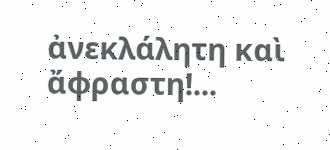ἀνεκλάλητη καὶ ἄφραστη!...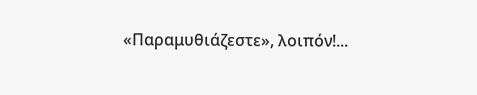«Παραμυθιάζεστε», λοιπόν!...